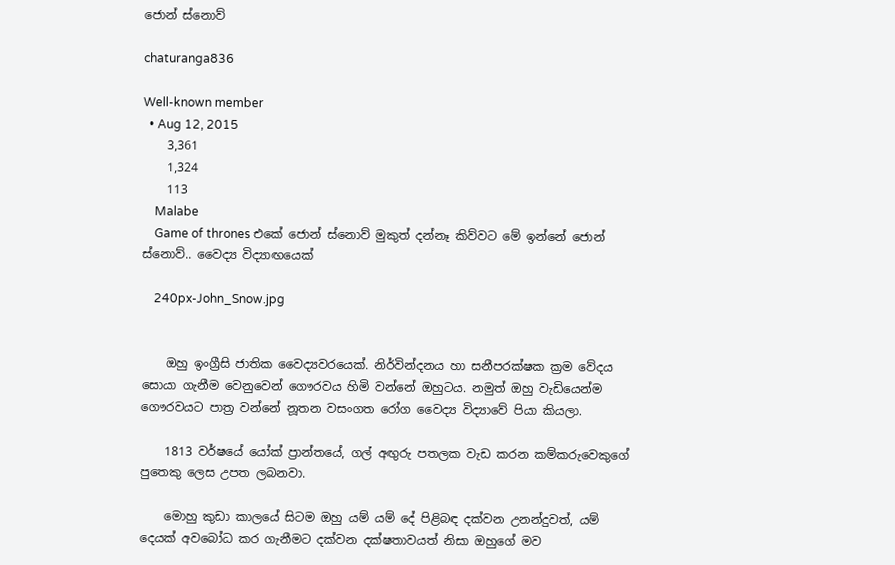ජොන් ස්නොව්

chaturanga836

Well-known member
  • Aug 12, 2015
    3,361
    1,324
    113
    Malabe
    Game of thrones එකේ ජොන් ස්නොව් මුකුත් දන්නෑ කිව්වට මේ ඉන්නේ ජොන් ස්නොව්.. වෛද්‍ය විද්‍යාඟයෙක්

    240px-John_Snow.jpg


    ඔහු ඉංග්‍රීසි ජාතික වෛද්‍යවරයෙක්. නිර්වින්දනය හා සනීපරක්ෂක ක්‍රම වේදය සොයා ගැනීම වෙනුවෙන් ගෞරවය හිමි වන්නේ ඔහුටය. නමුත් ඔහු වැඩියෙන්ම ගෞරවයට පාත්‍ර වන්නේ නූතන වසංගත රෝග වෛද්‍ය විද්‍යාවේ පියා කියලා.

    1813 වර්ෂයේ යෝක් ප්‍රාන්තයේ, ගල් අඟුරු පතලක වැඩ කරන කම්කරුවෙකුගේ පුතෙකු ලෙස උපත ලබනවා.

    මොහු කුඩා කාලයේ සිටම ඔහු යම් යම් දේ පිළිබඳ දක්වන උනන්දුවත්, යම් දෙයක් අවබෝධ කර ගැනීමට දක්වන දක්ෂතාවයත් නිසා ඔහුගේ මව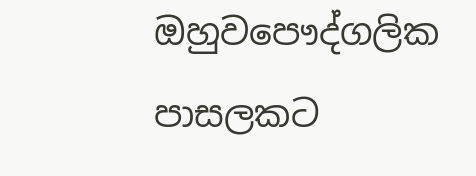ඔහුවපෞද්ගලික පාසලකට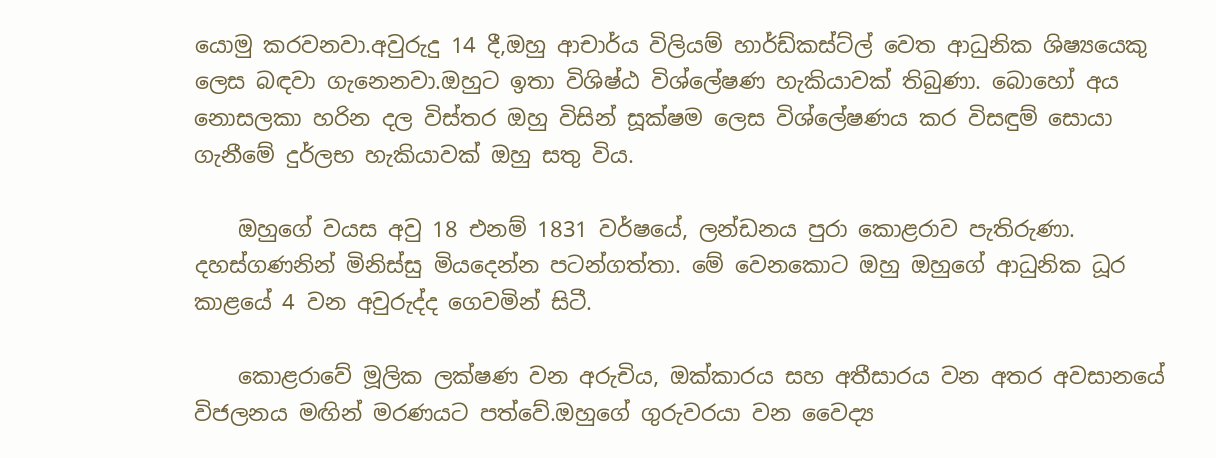යොමු කරවනවා.අවුරුදු 14 දී,ඔහු ආචාර්ය විලියම් හාර්ඩ්කස්ට්ල් වෙත ආධුනික ශිෂ්‍යයෙකු ලෙස බඳවා ගැනෙනවා.ඔහුට ඉතා විශිෂ්ඨ විශ්ලේෂණ හැකියාවක් තිබුණා. බොහෝ අය නොසලකා හරින දල විස්තර ඔහු විසින් සූක්ෂම ලෙස විශ්ලේෂණය කර විසඳුම් සොයා ගැනීමේ දුර්ලභ හැකියාවක් ඔහු සතු විය.

    ඔහුගේ වයස අවු 18 එනම් 1831 වර්ෂයේ, ලන්ඩනය පුරා කොළරාව පැතිරුණා. දහස්ගණනින් මිනිස්සු මියදෙන්න පටන්ගත්තා. මේ වෙනකොට ඔහු ඔහුගේ ආධුනික ධූර කාළයේ 4 වන අවුරුද්ද ගෙවමින් සිටී.

    කොළරාවේ මූලික ලක්ෂණ වන අරුචිය, ඔක්කාරය සහ අතීසාරය වන අතර අවසානයේ විජලනය මඟින් මරණයට පත්වේ.ඔහුගේ ගුරුවරයා වන වෛද්‍ය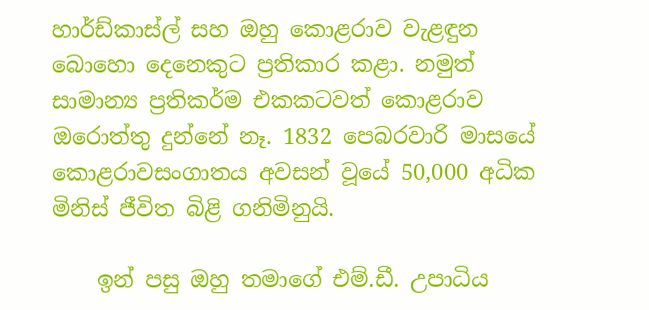හාර්ඩ්කාස්ල් සහ ඔහු කොළරාව වැළඳුන බොහො දෙනෙකුට ප්‍රතිකාර කළා. නමුත් සාමාන්‍ය ප්‍රතිකර්ම එකකටවත් කොළරාව ඔරොත්තු දුන්නේ නෑ. 1832 පෙබරවාරි මාසයේ කොළරාවසංගාතය අවසන් වූයේ 50,000 අධික මිනිස් ජීවිත බිළි ගනිමිනුයි.

    ඉන් පසු ඔහු තමාගේ එම්.ඩී. උපාධිය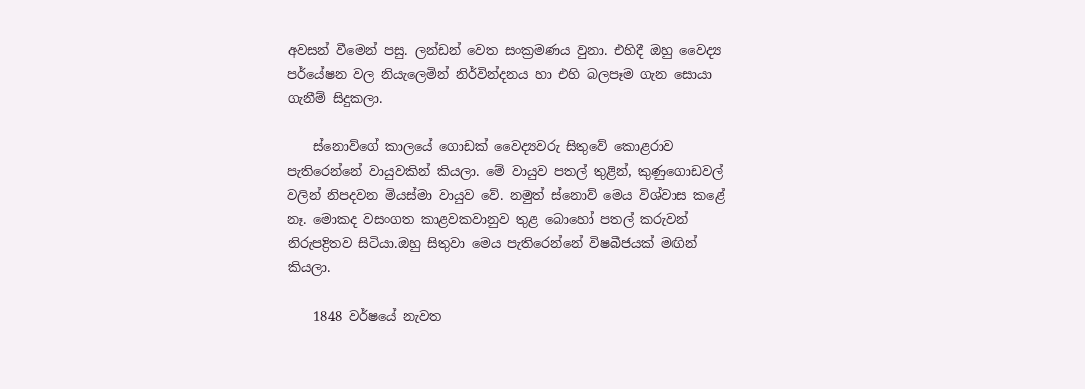අවසන් වීමෙන් පසු. ලන්ඩන් වෙත සංක්‍රමණය වුනා. එහිදී ඔහු වෛද්‍ය පර්යේෂන වල නියැලෙමින් නිර්වින්දනය හා එහි බලපෑම ගැන සොයා ගැනීම් සිදුකලා.

    ස්නොව්ගේ කාලයේ ගොඩක් වෛද්‍යවරු සිතුවේ කොළරාව පැතිරෙන්නේ වායුවකින් කියලා. මේ වායුව පතල් තුළින්, කුණුගොඩවල් වලින් නිපදවන මියස්මා වායුව වේ. නමුත් ස්නොව් මෙය විශ්වාස කළේ නෑ. මොකද වසංගත කාළවකවානුව තුළ බොහෝ පතල් කරුවන් නිරුපද්‍රිතව සිටියා.ඔහු සිතුවා මෙය පැතිරෙන්නේ විෂබීජයක් මඟින් කියලා.

    1848 වර්ෂයේ නැවත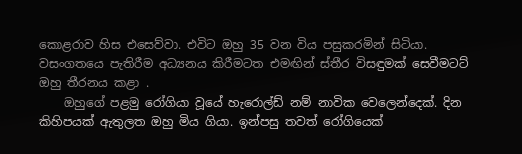කොළරාව හිස එසෙව්වා. එවිට ඔහු 35 වන විය පසුකරමින් සිටියා. වසංගතයෙ පැතිරීම අධ්‍යනය කිරීමටත එමඟින් ස්තීර විසඳුමක් සෙවීමටට් ඔහු තීරනය කළා .
    ඔහුගේ පළමු රෝගියා වූයේ හැරොල්ඩ් නම් නාවික වෙලෙන්දෙක්. දින කිහිපයක් ඇතුලත ඔහු මිය ගියා. ඉන්පසු තවත් රෝගියෙක්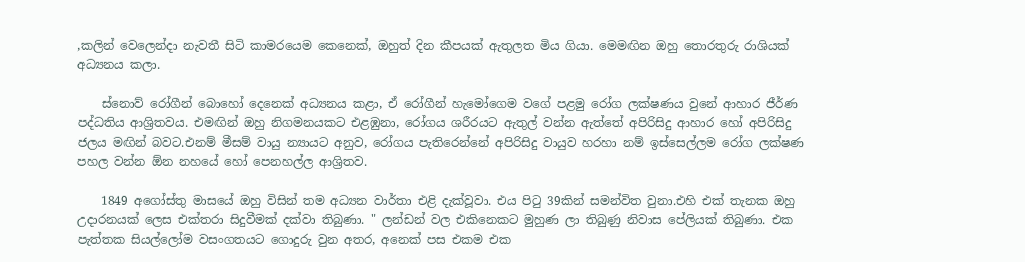,කලින් වෙලෙන්දා නැවතී සිටි කාමරයෙම කෙනෙක්, ඔහුත් දින කීපයක් ඇතුලත මිය ගියා. මෙමඟින ඔහු තොරතුරු රාශියක් අධ්‍යනය කලා.

    ස්නොව් රෝගීන් බොහෝ දෙනෙක් අධ්‍යනය කළා, ඒ රෝගීන් හැමෝගෙම වගේ පළමු රෝග ලක්ෂණය වුනේ ආහාර ජීර්ණ පද්ධතිය ආශ්‍රිතවය. එමඟින් ඔහු නිගමනයකට එළඹුනා, රෝගය ශරීරයට ඇතුල් වන්න ඇත්තේ අපිරිසිදු ආහාර හෝ අපිරිසිදු ජලය මඟින් බවට.එනම් මීසම් වායු න්‍යායට අනුව, රෝගය පැතිරෙන්නේ අපිරිසිදු වායුව හරහා නම් ඉස්සෙල්ලම රෝග ලක්ෂණ පහල වන්න ඕන නහයේ හෝ පෙනහල්ල ආශ්‍රිතව.

    1849 අගෝස්තු මාසයේ ඔහු විසින් තම අධ්‍යන වාර්තා එළි දැක්වූවා. එය පිටු 39කින් සමන්විත වුනා.එහි එක් තැනක ඔහු උදාරනයක් ලෙස එක්තරා සිදුවීමක් දක්වා තිබුණා. " ලන්ඩන් වල එකිනෙකට මුහුණ ලා තිබුණු නිවාස පේලියක් තිබුණා. එක පැත්තක සියල්ලෝම වසංගතයට ගොදුරු වුන අතර, අනෙක් පස එකම එක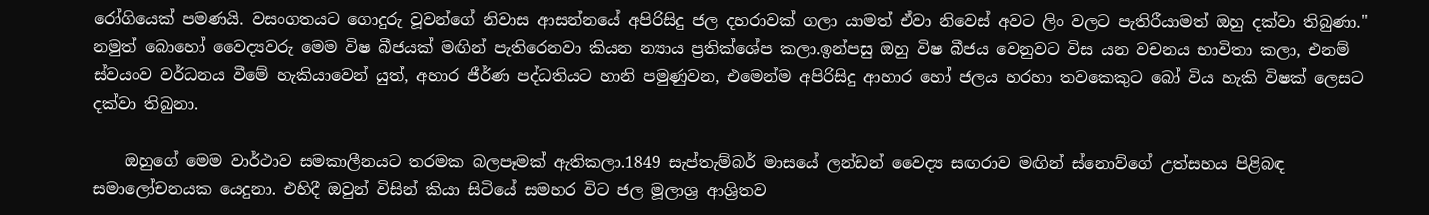රෝගියෙක් පමණයි. වසංගතයට ගොදුරු වූවන්ගේ නිවාස ආසන්නයේ අපිරිසිදු ජල දහරාවක් ගලා යාමත් ඒවා නිවෙස් අවට ලිං වලට පැතිරීයාමත් ඔහු දක්වා තිබුණා." නමුත් බොහෝ වෛද්‍යවරු මෙම විෂ බීජයක් මඟින් පැතිරෙනවා කියන න්‍යාය ප්‍රතික්ශේප කලා.ඉන්පසු ඔහු විෂ බීජය වෙනුවට විස යන වචනය භාවිතා කලා, එනම් ස්වයංව වර්ධනය වීමේ හැකියාවෙන් යුත්, අහාර ජීර්ණ පද්ධතියට හානි පමුණුවන, එමෙන්ම අපිරිසිදු ආහාර හෝ ජලය හරහා තවකෙකුට බෝ විය හැකි විෂක් ලෙසට දක්වා තිබුනා.

    ඔහුගේ මෙම වාර්ථාව සමකාලීනයට තරමක බලපෑමක් ඇතිකලා.1849 සැප්තැම්බර් මාසයේ ලන්ඩන් වෛද්‍ය සඟරාව මඟින් ස්නොව්ගේ උත්සහය පිළිබඳ සමාලෝචනයක යෙදුනා. එහිදී ඔවුන් විසින් කියා සිටියේ සමහර විට ජල මූලාශ්‍ර ආශ්‍රිතව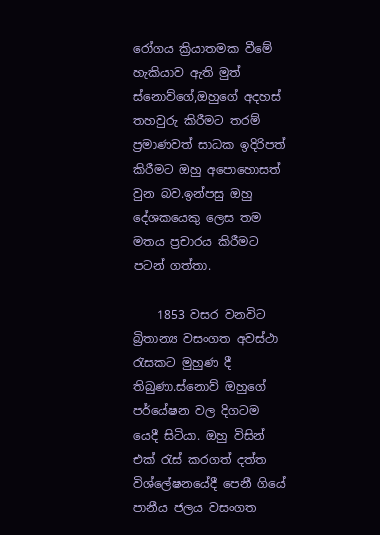රෝගය ක්‍රියාතමක වීමේ හැකියාව ඇති මුත් ස්නොව්ගේ,ඔහුගේ අදහස් තහවුරු කිරීමට තරම් ප්‍රමාණවත් සාධක ඉදිරිපත් කිරීමට ඔහු අපොහොසත් වුන බව.ඉන්පසු ඔහු දේශකයෙකු ලෙස තම මතය ප්‍රචාරය කිරීමට පටන් ගත්තා.

    1853 වසර වනවිට බ්‍රිතාන්‍ය වසංගත අවස්ථා රැසකට මුහුණ දී තිබුණා.ස්නොව් ඔහුගේ පර්යේෂන වල දිගටම යෙදී සිටියා. ඔහු විසින් එක් රැස් කරගත් දත්ත විශ්ලේෂනයේදී පෙනී ගියේ පානීය ජලය වසංගත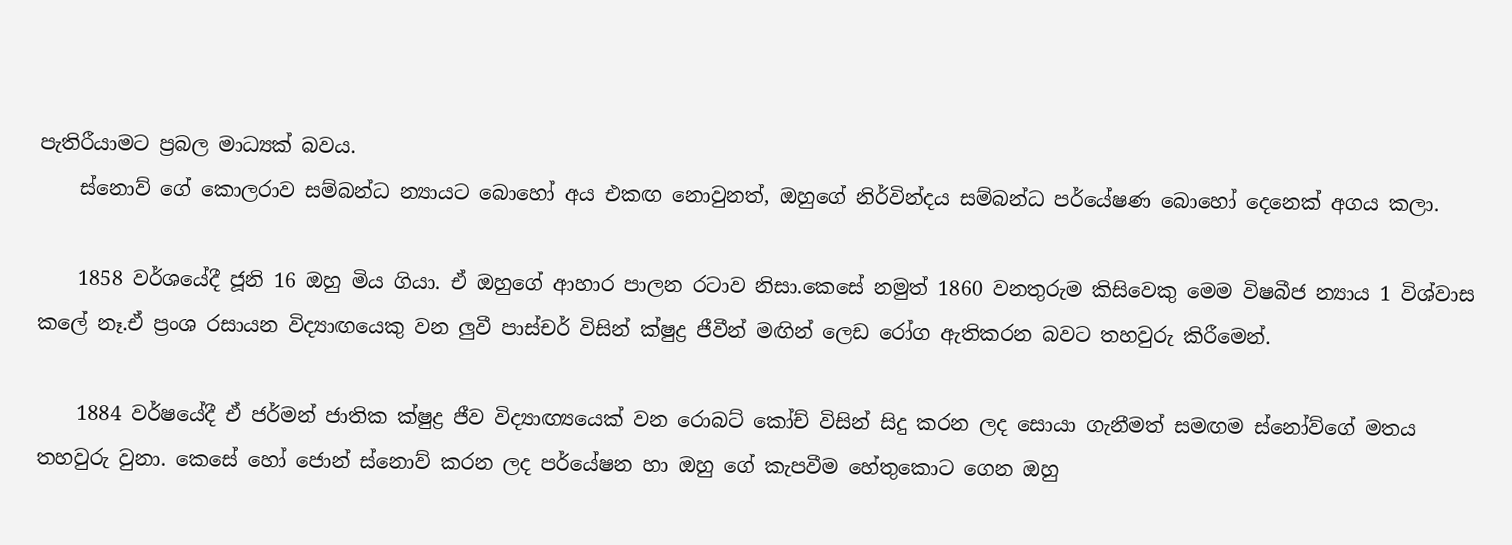පැතිරීයාමට ප්‍රබල මාධ්‍යක් බවය.
    ස්නොව් ගේ කොලරාව සම්බන්ධ න්‍යායට බොහෝ අය එකඟ නොවුනත්, ඔහුගේ නිර්වින්දය සම්බන්ධ පර්යේෂණ බොහෝ දෙනෙක් අගය කලා.

    1858 වර්ශයේදී ජූනි 16 ඔහු මිය ගියා. ඒ ඔහුගේ ආහාර පාලන රටාව නිසා.කෙසේ නමුත් 1860 වනතුරුම කිසිවෙකු මෙම විෂබීජ න්‍යාය 1 විශ්වාස කලේ නෑ.ඒ ප්‍රංශ රසායන විද්‍යාඟයෙකු වන ලුවී පාස්චර් විසින් ක්ෂුද්‍ර ජීවීන් මඟින් ලෙඩ රෝග ඇතිකරන බවට තහවුරු කිරීමෙන්.

    1884 වර්ෂයේදී ඒ ජර්මන් ජාතික ක්ෂුද්‍ර ජීව විද්‍යාඟ්‍යයෙක් වන රොබට් කෝච් විසින් සිදු කරන ලද සොයා ගැනීමත් සමඟම ස්නෝව්ගේ මතය තහවුරු වුනා. කෙසේ හෝ ජොන් ස්නොව් කරන ලද පර්යේෂන හා ඔහු ගේ කැපවීම හේතුකොට ගෙන ඔහු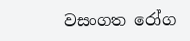වසංගත රෝග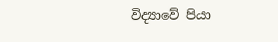විද්‍යාවේ පියා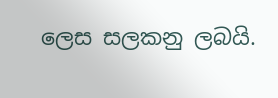ලෙස සලකනු ලබයි.